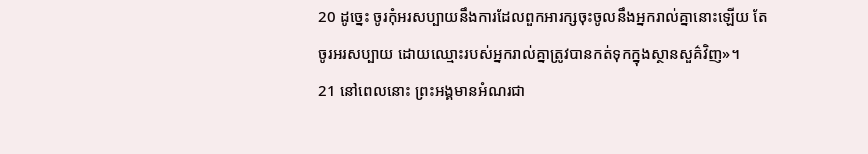20 ដូច្នេះ ចូរកុំអរសប្បាយនឹងការដែលពួកអារក្សចុះចូលនឹងអ្នករាល់គ្នានោះឡើយ តែចូរអរសប្បាយ ដោយឈ្មោះរបស់អ្នករាល់គ្នាត្រូវបានកត់ទុកក្នុងស្ថានសួគ៌វិញ»។
21 នៅពេលនោះ ព្រះអង្គមានអំណរជា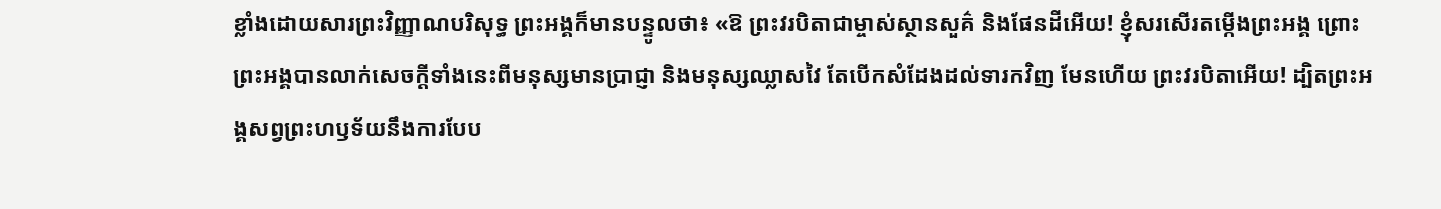ខ្លាំងដោយសារព្រះវិញ្ញាណបរិសុទ្ធ ព្រះអង្គក៏មានបន្ទូលថា៖ «ឱ ព្រះវរបិតាជាម្ចាស់ស្ថានសួគ៌ និងផែនដីអើយ! ខ្ញុំសរសើរតម្កើងព្រះអង្គ ព្រោះព្រះអង្គបានលាក់សេចក្ដីទាំងនេះពីមនុស្សមានប្រាជ្ញា និងមនុស្សឈ្លាសវៃ តែបើកសំដែងដល់ទារកវិញ មែនហើយ ព្រះវរបិតាអើយ! ដ្បិតព្រះអង្គសព្វព្រះហឫទ័យនឹងការបែប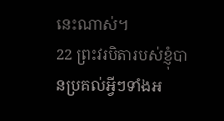នេះណាស់។
22 ព្រះវរបិតារបស់ខ្ញុំបានប្រគល់អ្វីៗទាំងអ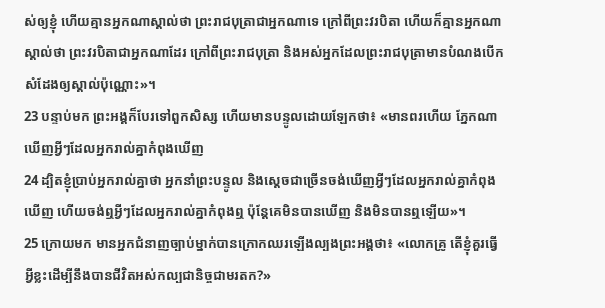ស់ឲ្យខ្ញុំ ហើយគ្មានអ្នកណាស្គាល់ថា ព្រះរាជបុត្រាជាអ្នកណាទេ ក្រៅពីព្រះវរបិតា ហើយក៏គ្មានអ្នកណាស្គាល់ថា ព្រះវរបិតាជាអ្នកណាដែរ ក្រៅពីព្រះរាជបុត្រា និងអស់អ្នកដែលព្រះរាជបុត្រាមានបំណងបើកសំដែងឲ្យស្គាល់ប៉ុណ្ណោះ»។
23 បន្ទាប់មក ព្រះអង្គក៏បែរទៅពួកសិស្ស ហើយមានបន្ទូលដោយឡែកថា៖ «មានពរហើយ ភ្នែកណាឃើញអ្វីៗដែលអ្នករាល់គ្នាកំពុងឃើញ
24 ដ្បិតខ្ញុំប្រាប់អ្នករាល់គ្នាថា អ្នកនាំព្រះបន្ទូល និងស្ដេចជាច្រើនចង់ឃើញអ្វីៗដែលអ្នករាល់គ្នាកំពុងឃើញ ហើយចង់ឮអ្វីៗដែលអ្នករាល់គ្នាកំពុងឮ ប៉ុន្ដែគេមិនបានឃើញ និងមិនបានឮឡើយ»។
25 ក្រោយមក មានអ្នកជំនាញច្បាប់ម្នាក់បានក្រោកឈរឡើងល្បងព្រះអង្គថា៖ «លោកគ្រូ តើខ្ញុំគួរធ្វើអ្វីខ្លះដើម្បីនឹងបានជីវិតអស់កល្បជានិច្ចជាមរតក?»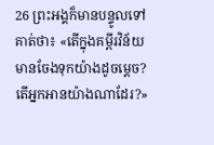26 ព្រះអង្គក៏មានបន្ទូលទៅគាត់ថា៖ «តើក្នុងគម្ពីរវិន័យមានចែងទុកយ៉ាងដូចម្ដេច? តើអ្នកអានយ៉ាងណាដែរ?»